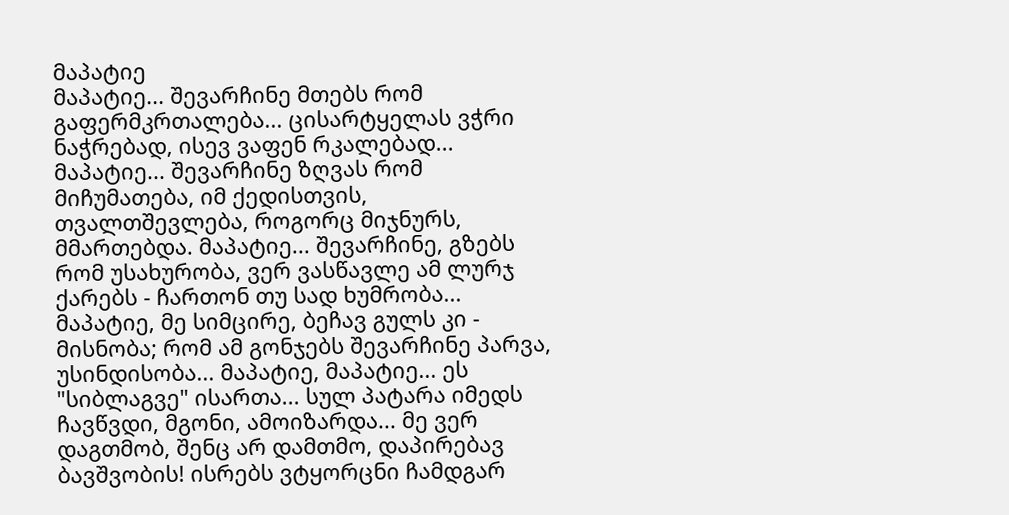მაპატიე
მაპატიე... შევარჩინე მთებს რომ გაფერმკრთალება... ცისარტყელას ვჭრი ნაჭრებად, ისევ ვაფენ რკალებად... მაპატიე... შევარჩინე ზღვას რომ მიჩუმათება, იმ ქედისთვის, თვალთშევლება, როგორც მიჯნურს, მმართებდა. მაპატიე... შევარჩინე, გზებს რომ უსახურობა, ვერ ვასწავლე ამ ლურჯ ქარებს - ჩართონ თუ სად ხუმრობა... მაპატიე, მე სიმცირე, ბეჩავ გულს კი - მისნობა; რომ ამ გონჯებს შევარჩინე პარვა, უსინდისობა... მაპატიე, მაპატიე... ეს "სიბლაგვე" ისართა... სულ პატარა იმედს ჩავწვდი, მგონი, ამოიზარდა... მე ვერ დაგთმობ, შენც არ დამთმო, დაპირებავ ბავშვობის! ისრებს ვტყორცნი ჩამდგარ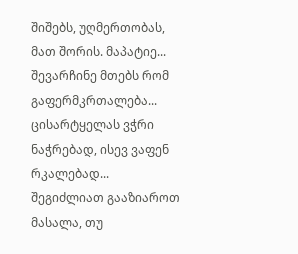შიშებს, უღმერთობას, მათ შორის. მაპატიე... შევარჩინე მთებს რომ გაფერმკრთალება... ცისარტყელას ვჭრი ნაჭრებად, ისევ ვაფენ რკალებად...
შეგიძლიათ გააზიაროთ მასალა, თუ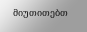მიუთითებთ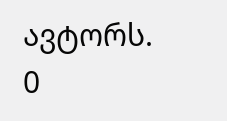ავტორს.
0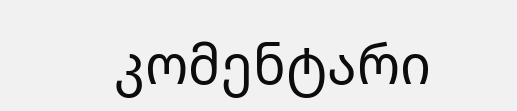კომენტარი